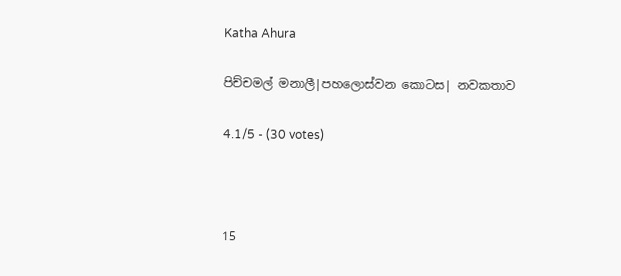Katha Ahura

පිච්චමල් මනාලී|පහලොස්වන කොටස| නවකතාව

4.1/5 - (30 votes)



15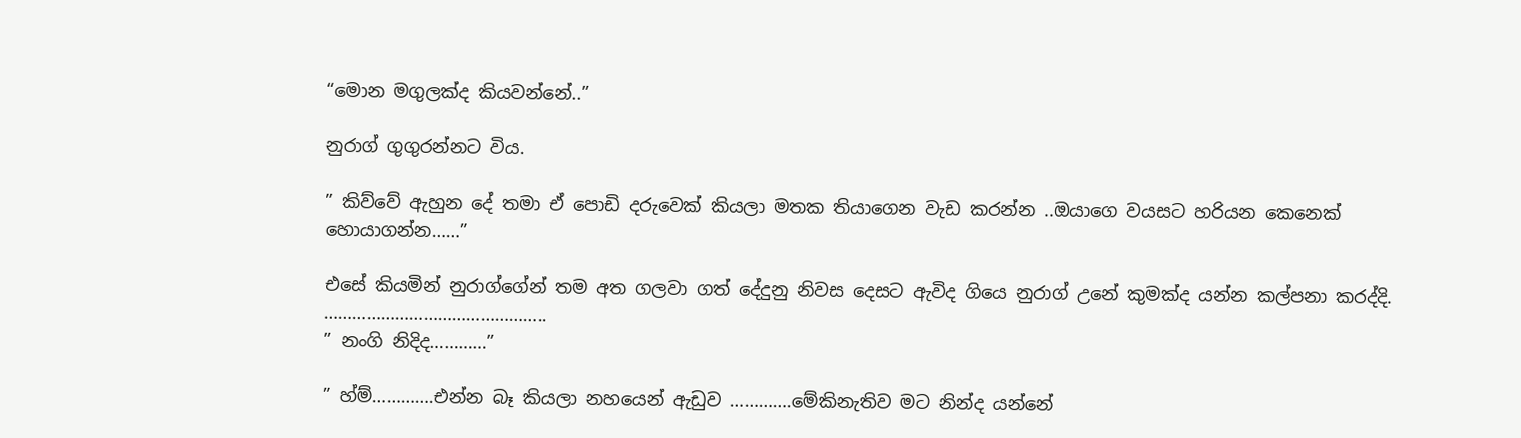“මොන මගුලක්ද කියවන්නේ..”

නුරාග් ගුගුරන්නට විය.

” කිව්වේ ඇහුන දේ තමා ඒ පොඩි දරුවෙක් කියලා මතක තියාගෙන වැඩ කරන්න ..ඔයාගෙ වයසට හරියන කෙනෙක් හොයාගන්න……”

එසේ කියමින් නුරාග්ගේන් තම අත ගලවා ගත් දේදුනු නිවස දෙසට ඇවිද ගියෙ නුරාග් උනේ කුමක්ද යන්න කල්පනා කරද්දි.
………………………………………..
” නංගි නිදිද…………”

” හ්ම්………….එන්න බෑ කියලා නහයෙන් ඇඩුව ………….මේකිනැතිව මට නින්ද යන්නේ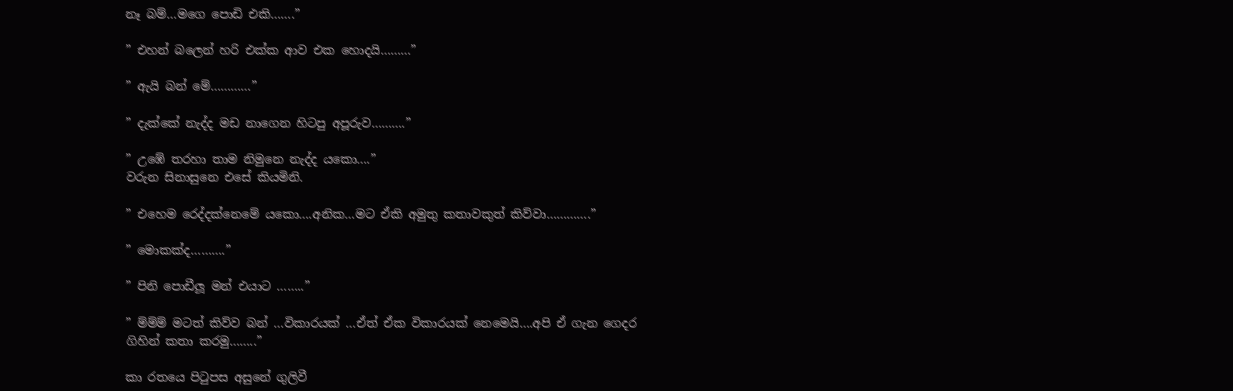නෑ බම්…මගෙ පොඩි එකි…….”

” එහන් බලෙන් හරි එක්ක ආව එක හොදයි………”

” ඇයි බන් මේ…………”

” දැක්කේ නැද්ද මඩ නාගෙන හිටපු අපූරුව……….”

” උඹේ තරහා තාම නිමුනෙ නැද්ද යකො….”
වරුන සිනාසුනෙ එසේ කියමිනි.

” එහෙම රෙද්දක්නෙමේ යකො….අනික…මට ඒකි අමුතු කතාවකුත් කිව්වා………….”

” මොකක්ද……….”

” පිනි පොඩීලූ මන් එයාට ……..”

” ම්ම්ම් මටත් කිව්ව බන් …විකාරයක් …ඒත් ඒක විකාරයක් නෙමෙයි….අපි ඒ ගැන ගෙදර ගිහින් කතා කරමු……..”

කා රතයෙ පිටුපස අසුනේ ගුලිවී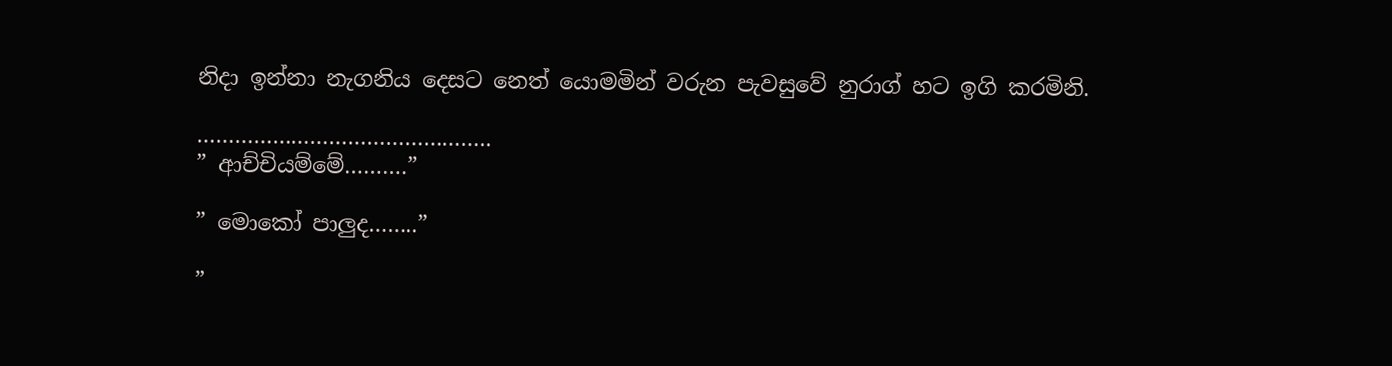නිදා ඉන්නා නැගනිය දෙසට නෙත් යොමමින් වරුන පැවසුවේ නුරාග් හට ඉගි කරමිනි.

………………………………………..
” ආච්චියම්මේ……….”

” මොකෝ පාලුද……..”

”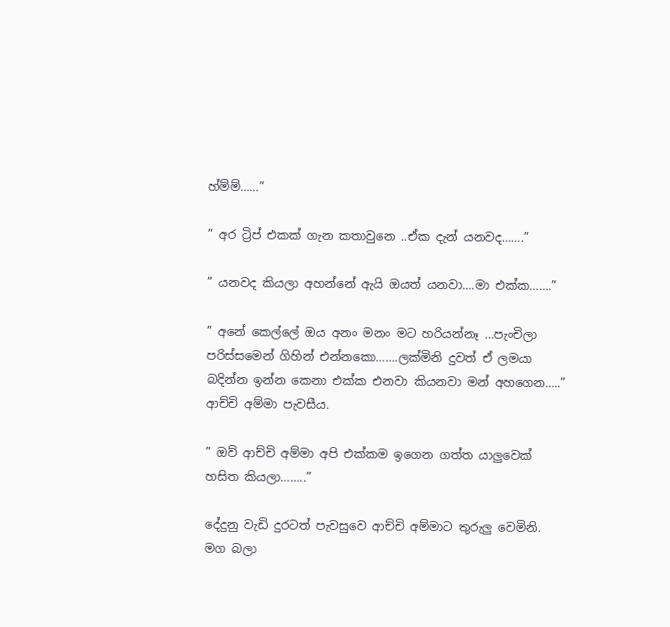හ්ම්ම්……”

” අර ට්‍රිප් එකක් ගැන කතාවුනෙ ..ඒක දැන් යනවද…….”

” යනවද කියලා අහන්නේ ඇයි ඔයත් යනවා….මා එක්ක…….”

” අනේ කෙල්ලේ ඔය අනං මනං මට හරියන්නෑ …පැංචිලා පරිස්සමෙන් ගිහින් එන්නකො…….ලක්මිනි දුවත් ඒ ලමයා බදින්න ඉන්න කෙනා එක්ක එනවා කියනවා මන් අහගෙන…..”
ආච්චි අම්මා පැවසීය.

” ඔව් ආච්චි අම්මා අපි එක්කම ඉගෙන ගත්ත යාලුවෙක් හසිත කියලා……..”

දේදුනු වැඩි දුරටත් පැවසුවෙ ආච්චි අම්මාට තුරුලු වෙමිනි.
මග බලා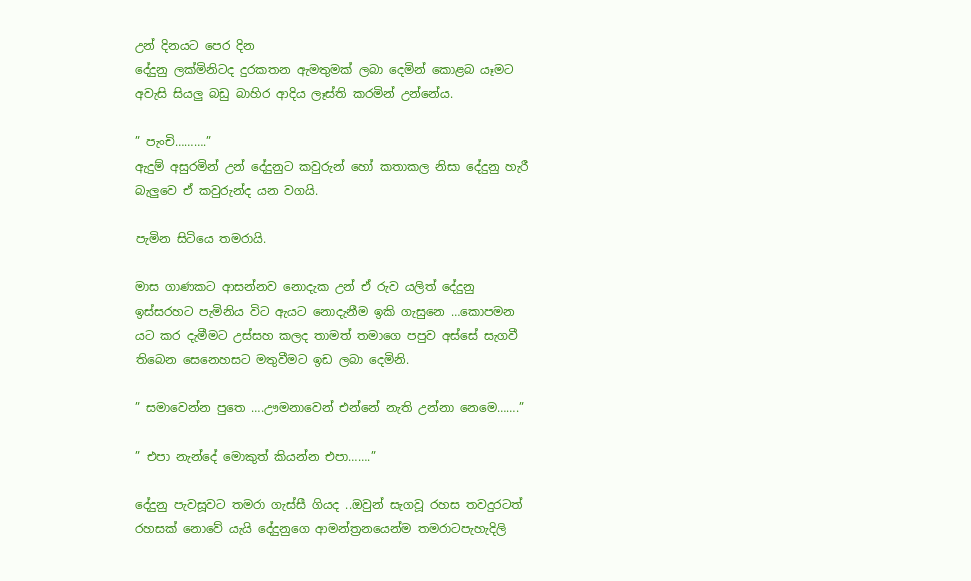උන් දිනයට පෙර දින
දේදුනු ලක්මිනිටද දුරකතන ඇමතුමක් ලබා දෙමින් කොළබ යෑමට අවැසි සියලු බඩු බාහිර ආදිය ලෑස්ති කරමින් උන්නේය.

” පැංචි……….”
ඇදුම් අසුරමින් උන් දේදුනුට කවුරුන් හෝ කතාකල නිසා දේදුනු හැරී බැලුවෙ ඒ කවුරුන්ද යන වගයි.

පැමින සිටියෙ තමරායි.

මාස ගාණකට ආසන්නව නොදැක උන් ඒ රුව යලිත් දේදුනු ඉස්සරහට පැමිනිය විට ඇයට නොදැනීම ඉකි ගැසුනෙ …කොපමන යට කර දැමීමට උස්සහ කලද තාමත් තමාගෙ පපුව අස්සේ සැගවී තිබෙන සෙනෙහසට මතුවීමට ඉඩ ලබා දෙමිනි.

” සමාවෙන්න පුතෙ ….ඌමනාවෙන් එන්නේ නැති උන්නා නෙමෙ…….”

” එපා නැන්දේ මොකුත් කියන්න එපා…….”

දේදුනු පැවසූවට තමරා ගැස්සී ගියද ..ඔවුන් සැගවූ රහස තවදුරටත් රහසක් නොවේ යැයි දේදුනුගෙ ආමන්ත්‍රනයෙන්ම තමරාටපැහැදිලි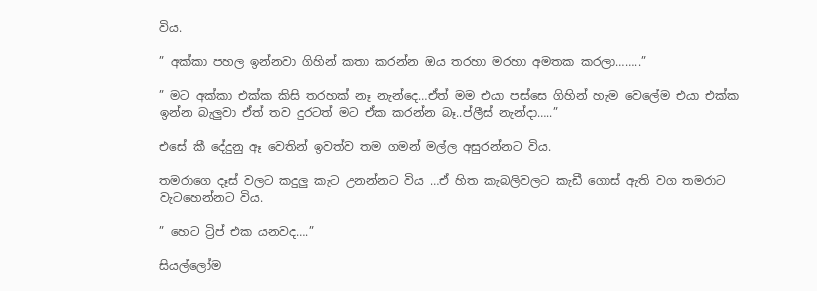විය.

” අක්කා පහල ඉන්නවා ගිහින් කතා කරන්න ඔය තරහා මරහා අමතක කරලා……..”

” මට අක්කා එක්ක කිසි තරහක් නෑ නැන්දෙ…ඒත් මම එයා පස්සෙ ගිහින් හැම වෙලේම එයා එක්ක ඉන්න බැලුවා ඒත් තව දුරටත් මට ඒක කරන්න බෑ..ප්ලීස් නැන්දා…..”

එසේ කී දේදුනු ඈ වෙතින් ඉවත්ව තම ගමන් මල්ල අසුරන්නට විය.

තමරාගෙ දෑස් වලට කදුලු කැට උනන්නට විය …ඒ හිත කැබලිවලට කැඩී ගොස් ඇති වග තමරාට වැටහෙන්නට විය.

” හෙට ට්‍රිප් එක යනවද….”

සියල්ලෝම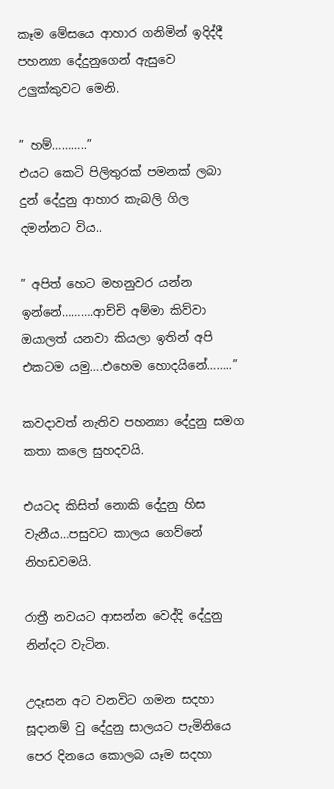කෑම මේසයෙ ආහාර ගනිමින් ඉදිද්දී පහන්‍යා දේදුනුගෙන් ඇසුවෙ උලුක්කුවට මෙනි.

” හම්………..”
එයට කෙටි පිලිතුරක් පමනක් ලබා දුන් දේදුනු ආහාර කැබලි ගිල දමන්නට විය..

” අපිත් හෙට මහනුවර යන්න ඉන්නේ……….ආච්චි අම්මා කිව්වා ඔයාලත් යනවා කියලා ඉතින් අපි එකටම යමු….එහෙම හොදයිනේ……..”

කවදාවත් නැතිව පහන්‍යා දේදුනු සමග කතා කලෙ සුහදවයි.

එයටද කිසිත් නොකි දේදුනු හිස වැනීය…පසුවට කාලය ගෙව්නේ නිහඩවමයි.

රාත්‍රී නවයට ආසන්න වෙද්දි දේදුනු නින්දට වැටින.

උදෑසන අට වනවිට ගමන සදහා සූදානම් වු දේදුනු සාලයට පැමිනියෙ පෙර දිනයෙ කොලබ යෑම සදහා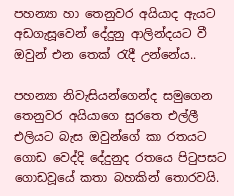පහන්‍යා හා තෙනුවර අයියාද ඇයට අඩගැසූවෙන් දේදුනු ආලින්දයට වී ඔවුන් එන තෙක් රැදී උන්නේය..

පහන්‍යා නිවැසියන්ගෙන්ද සමුගෙන තෙනුවර අයියාගෙ සුරතෙ එල්ලී එලියට බැස ඔවුන්ගේ කා රතයට ගොඩ වෙද්දි දේදුනුද රතයෙ පිටුපසට ගොඩවූයේ කතා බහකින් තොරවයි.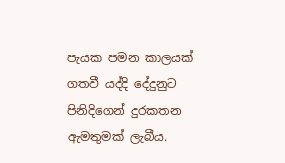පැයක පමන කාලයක් ගතවී යද්දි දේදුනුට පිනිදිගෙන් දුරකතන ඇමතුමක් ලැබීය.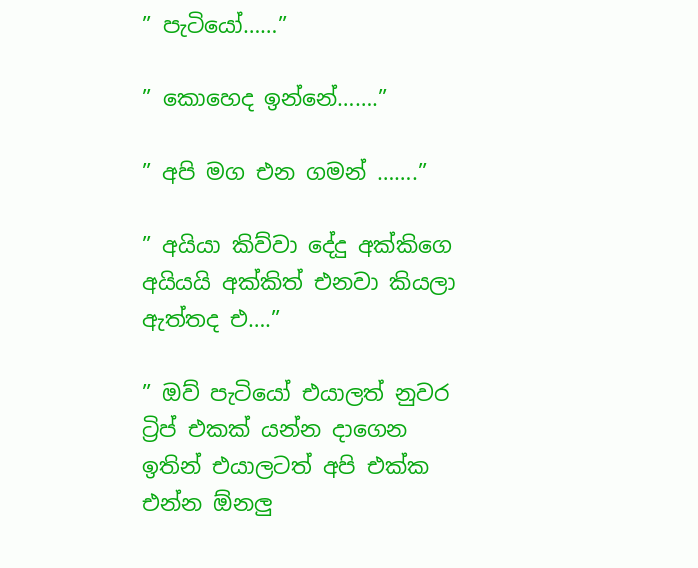” පැටියෝ……”

” කොහෙද ඉන්නේ…….”

” අපි මග එන ගමන් …….”

” අයියා කිව්වා දේදු අක්කිගෙ අයියයි අක්කිත් එනවා කියලා ඇත්තද එ….”

” ඔව් පැටියෝ එයාලත් නුවර ට්‍රිප් එකක් යන්න දාගෙන ඉතින් එයාලටත් අපි එක්ක එන්න ඕනලු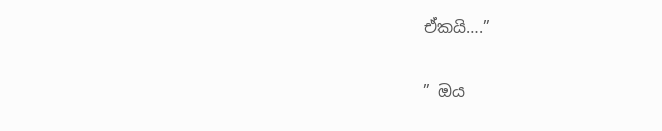ඒකයි….”

” ඔය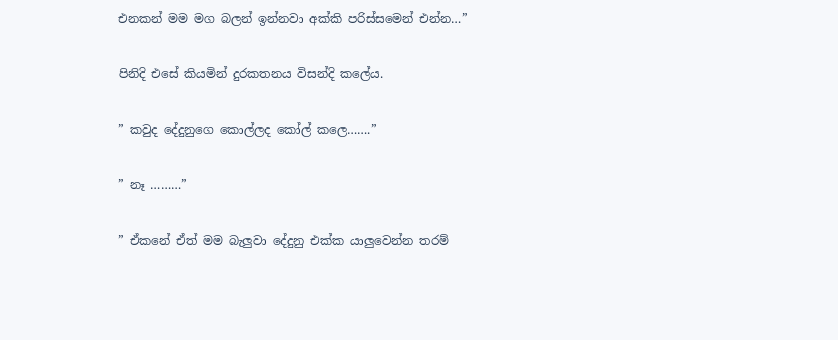එනකන් මම මග බලන් ඉන්නවා අක්කි පරිස්සමෙන් එන්න…”

පිනිදි එසේ කියමින් දුරකතනය විසන්දි කලේය.

” කවුද දේදුනුගෙ කොල්ලද කෝල් කලෙ…….”

” නෑ ………”

” ඒකනේ ඒත් මම බැලුවා දේදුනු එක්ක යාලුවෙන්න තරම්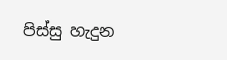පිස්සු හැදුන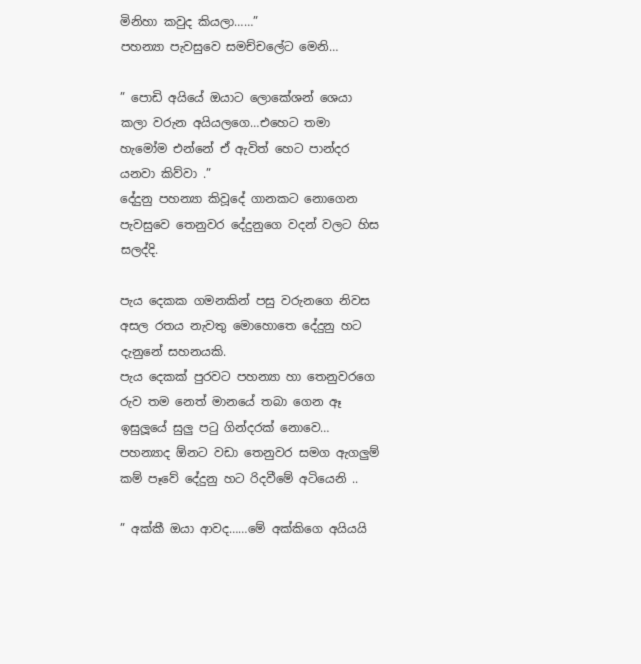මිනිහා කවුද කියලා……”
පහන්‍යා පැවසුවෙ සමච්චලේට මෙනි…

” පොඩි අයියේ ඔයාට ලොකේශන් ශෙයා කලා වරුන අයියලගෙ…එහෙට තමා හැමෝම එන්නේ ඒ ඇවිත් හෙට පාන්දර යනවා කිව්වා .”
දේදුනු පහන්‍යා කිවූදේ ගානකට නොගෙන පැවසුවෙ තෙනුවර දේදුනුගෙ වදන් වලට හිස සලද්දි.

පැය දෙකක ගමනකින් පසු වරුනගෙ නිවස අසල රතය නැවතු මොහොතෙ දේදුනු හට දැනුනේ සහනයකි.
පැය දෙකක් පුරවට පහන්‍යා හා තෙනුවරගෙ රුව තම නෙත් මානයේ තබා ගෙන ඈ ඉසුලූයේ සුලු පටු ගින්දරක් නොවෙ…
පහන්‍යාද ඕනට වඩා තෙනුවර සමග ඇගලුම් කම් පෑවේ දේදුනු හට රිදවීමේ අටියෙනි ..

” අක්කී ඔයා ආවද……මේ අක්කිගෙ අයියයි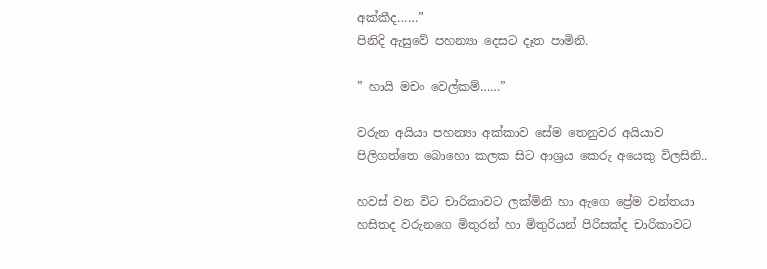අක්කීද……”
පිනිදි ඇසුවේ පහන්‍යා දෙසට දෑත පාමිනි.

” හායි මචං වෙල්කම්……”

වරුන අයියා පහන්‍යා අක්කාව සේම තෙනුවර අයියාව පිලිගත්තෙ බොහො කලක සිට ආශ්‍රය කෙරු අයෙකු විලසිනි..

හවස් වන විට චාරිකාවට ලක්මිනි හා ඇගෙ ප්‍රේම වන්තයා හසිතද වරුනගෙ මිතුරන් හා මිතුරියන් පිරිසක්ද චාරිකාවට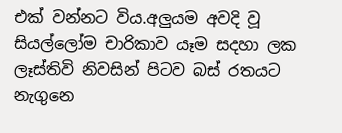එක් වන්නට විය.අලුයම අවදි වූ සියල්ලෝම චාරිකාව යෑම සදහා ලක ලෑස්තිවි නිවසින් පිටව බස් රතයට නැගුනෙ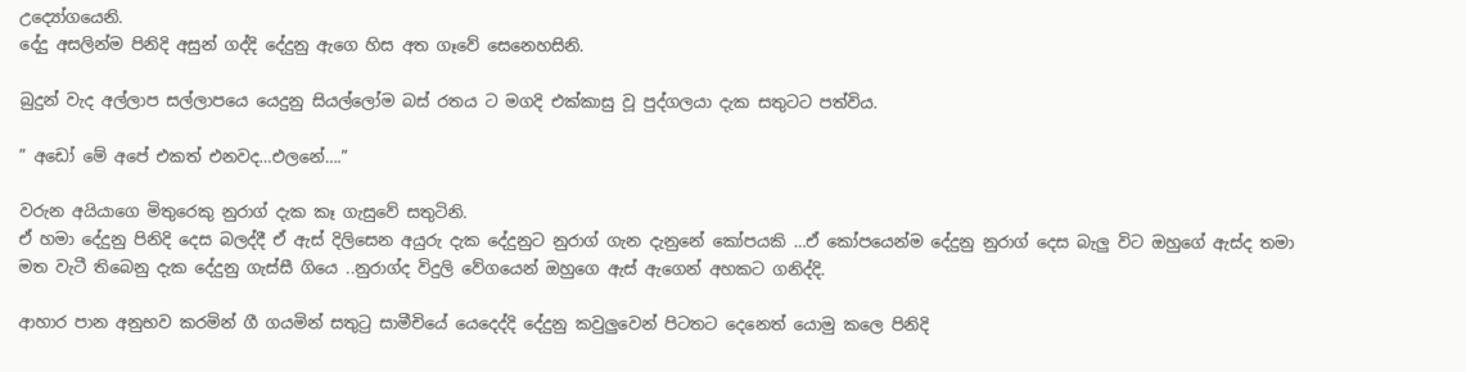උද්‍යෝගයෙනි.
දේදු අසලින්ම පිනිදි අසුන් ගද්දි දේදුනු ඇගෙ හිස අත ගෑවේ සෙනෙහසිනි.

බුදුන් වැද අල්ලාප සල්ලාපයෙ යෙදුනු සියල්ලෝම බස්‍ රතය ට මගදි එක්කාසු වූ පුද්ගලයා දැක සතුටට පත්විය.

” අඩෝ මේ අපේ එකත් එනවද…එලනේ….”

වරුන අයියාගෙ මිතුරෙකු නුරාග් දැක කෑ ගැසුවේ සතුටිනි.
ඒ හමා දේදුනු පිනිදි දෙස බලද්දී ඒ ඇස් දිලිසෙන අයුරු දැක දේදුනුට නුරාග් ගැන දැනුනේ කෝපයකි …ඒ කෝපයෙන්ම දේදුනු නුරාග් දෙස බැලු විට ඔහුගේ ඇස්ද තමා මත වැටී තිබෙනු දැක දේදුනු ගැස්සී ගියෙ ..නුරාග්ද විදුලි වේගයෙන් ඔහුගෙ ඇස් ඇගෙන් අහකට ගනිද්දි.

ආහාර පාන අනුභව කරමින් ගී ගයමින් සතුටු සාමීචියේ යෙදෙද්දි දේදුනු කවුලුවෙන් පිටතට දෙනෙත් යොමු කලෙ පිනිදි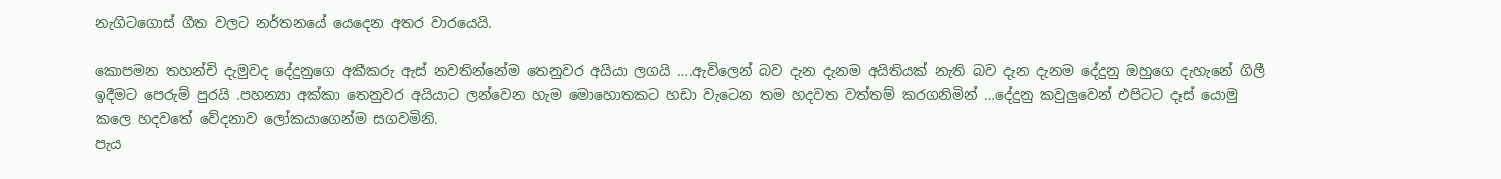නැගිටගොස් ගීත වලට නර්තනයේ යෙදෙන අතර වාරයෙයි.

කොපමන තහන්චි දැමුවද දේදුනුගෙ අකීකරු ඇස් නවතින්නේම තෙනුවර අයියා ලගයි ….ඇවිලෙන් බව දැන දැනම අයිතියක් නැති බව දැන දැනම දේදුනු ඔහුගෙ දැහැනේ ගිලී ඉදීමට පෙරුම් පුරයි .පහන්‍යා අක්කා තෙනුවර අයියාට ලන්වෙන හැම මොහොතකට හඩා වැටෙන තම හදවත වත්තම් කරගනිමින් …දේදුනු කවුලුවෙන් එපිටට දෑස් යොමු කලෙ හදවතේ වේදනාව ලෝකයාගෙන්ම සගවමිනි.
පැය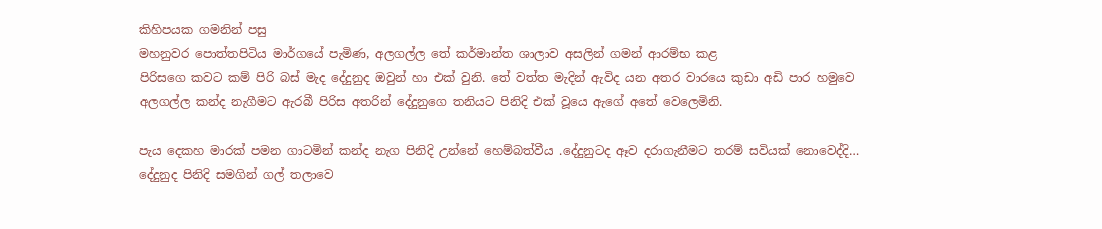කිහිපයක ගමනින් පසු
මහනුවර පොත්තපිටිය මාර්ගයේ පැමිණ, අලගල්ල තේ කර්මාන්ත ශාලාව අසලින් ගමන් ආරම්භ කළ
පිරිසගෙ කවට කම් පිරි බස් මැද දේදුනුද ඔවුන් හා එක් වුනි. තේ වත්ත මැදින් ඇවිද යන අතර වාරයෙ කුඩා අඩි පාර හමුවෙ අලගල්ල කන්ද නැගීමට ඇරබී පිරිස අතරින් දේදුනුගෙ තනියට පිනිදි එක් වූයෙ ඇගේ අතේ වෙලෙමිනි.

පැය දෙකහ මාරක් පමන ගාටමින් කන්ද නැග පිනිදි උන්නේ හෙම්බත්වීය .දේදුනුටද ඈව දරාගැනීමට තරම් සවියක් නොවෙද්දි… දේදුනුද පිනිදි සමගින් ගල් තලාවෙ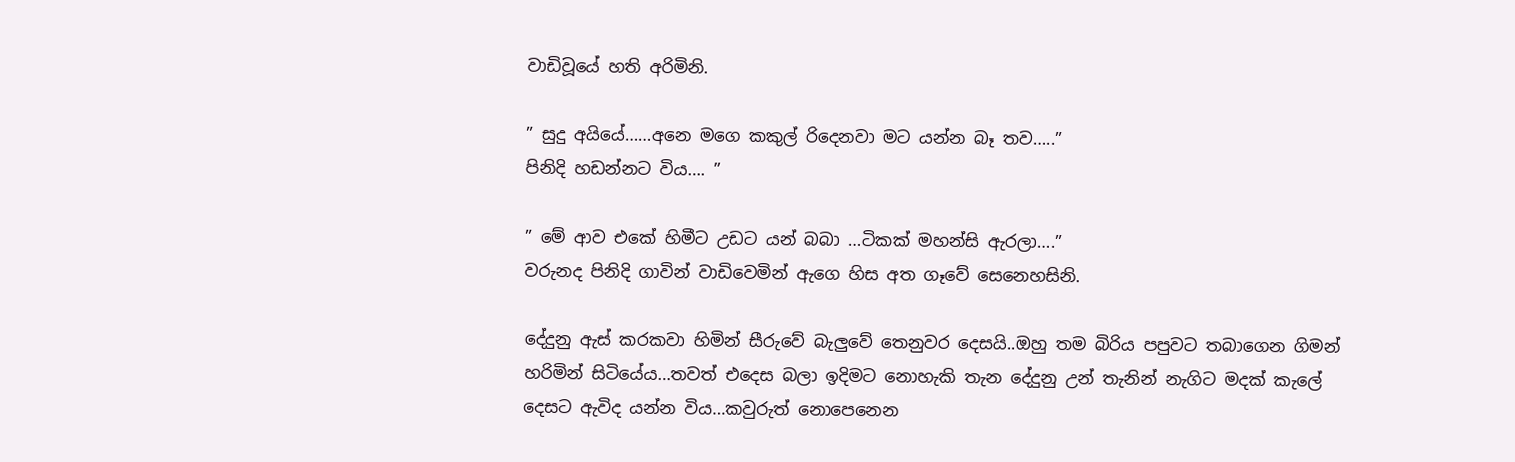වාඩිවූයේ හති අරිමිනි.

” සුදු අයියේ……අනෙ මගෙ කකුල් රිදෙනවා මට යන්න බෑ තව…..”
පිනිදි හඩන්නට විය…. ”

” මේ ආව එකේ හිමීට උඩට යන් බබා …ටිකක් මහන්සි ඇරලා….”
වරුනද පිනිදි ගාවින් වාඩිවෙමින් ඇගෙ හිස අත ගෑවේ සෙනෙහසිනි.

දේදුනු ඇස් කරකවා හිමින් සීරුවේ බැලුවේ තෙනුවර දෙසයි..ඔහු තම බිරිය පපුවට තබාගෙන ගිමන් හරිමින් සිටියේය…තවත් එදෙස බලා ඉදිමට නොහැකි තැන දේදුනු උන් තැනින් නැගිට මදක් කැලේ දෙසට ඇවිද යන්න විය…කවුරුත් නොපෙනෙන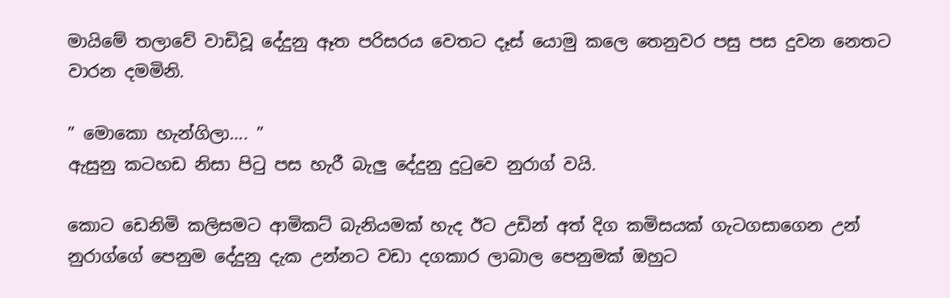මායිමේ තලාවේ වාඩිවූ දේදුනු ඈත පරිසරය වෙතට දෑස් යොමු කලෙ තෙනුවර පසු පස දුවන නෙතට වාරන දමමිනි.

” මොකො හැන්ගිලා…. ”
ඇසුනු කටහඩ නිසා පිටු පස හැරී බැලු දේදුනු දුටුවෙ නුරාග් වයි.

කොට ඩෙනිමි කලිසමට ආමිකට් බැනියමක් හැද ඊට උඩින් අත් දිග කමිසයක් ගැටගසාගෙන උන් නුරාග්ගේ පෙනුම දේදුනු දැක උන්නට වඩා දගකාර ලාබාල පෙනුමක් ඔහුට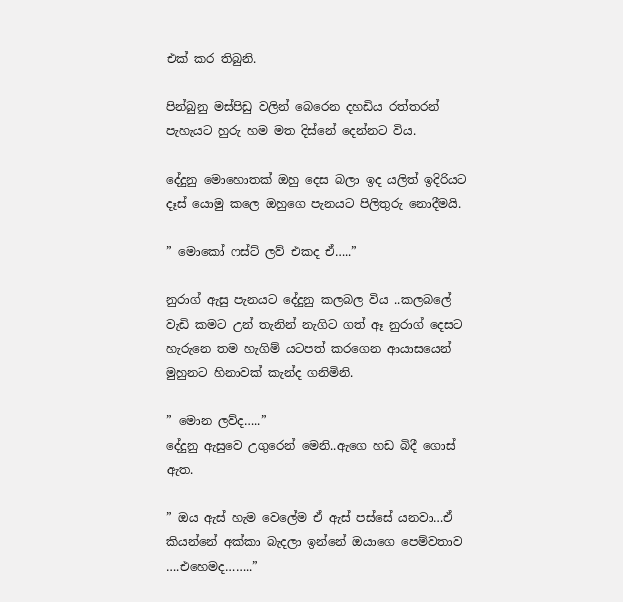එක් කර තිබුනි.

පින්බුනු මස්පිඩු වලින් බෙරෙන දහඩිය රත්තරන් පැහැයට හුරු හම මත දිස්නේ දෙන්නට විය.

දේදුනු මොහොතක් ඔහු දෙස බලා ඉද යලිත් ඉදිරියට දෑස් යොමු කලෙ ඔහුගෙ පැනයට පිලිතුරු නොදීමයි.

” මොකෝ ෆස්ට් ලව් එකද ඒ…..”

නුරාග් ඇසු පැනයට දේදුනු කලබල විය ..කලබලේ වැඩි කමට උන් තැනින් නැගිට ගත් ඈ නුරාග් දෙසට හැරුනෙ තම හැගිම් යටපත් කරගෙන ආයාසයෙන් මුහුනට හිනාවක් කැන්ද ගනිමිනි.

” මොන ලව්ද…..”
දේදුනු ඇසුවෙ උගුරෙන් මෙනි..ඇගෙ හඩ බිදී ගොස් ඇත.

” ඔය ඇස් හැම වෙලේම ඒ ඇස් පස්සේ යනවා…ඒ කියන්නේ අක්කා බැදලා ඉන්නේ ඔයාගෙ පෙම්වතාව ….එහෙමද……..”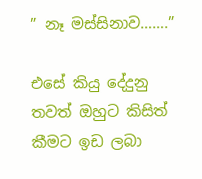” නෑ මස්සිනාව…….”

එසේ කියු දේදුනු තවත් ඔහුට කිසිත් කීමට ඉඩ ලබා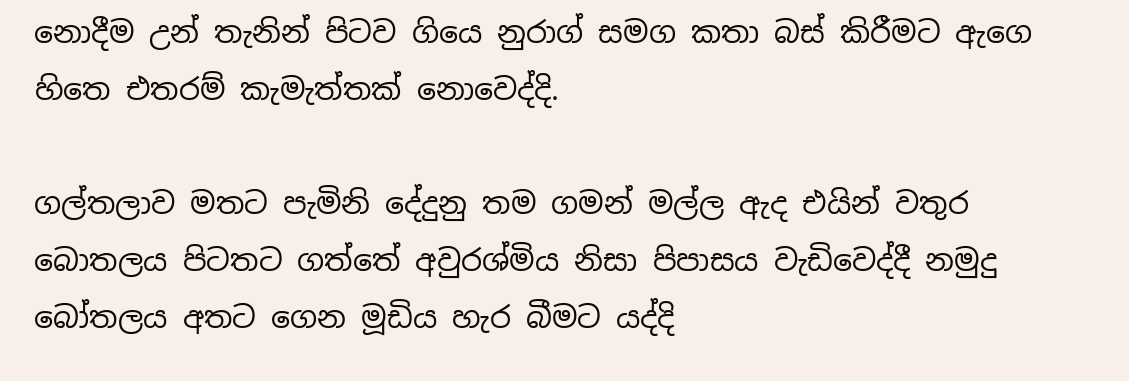නොදීම උන් තැනින් පිටව ගියෙ නුරාග් සමග කතා බස් කිරීමට ඇගෙ හිතෙ එතරම් කැමැත්තක් නොවෙද්දි.

ගල්තලාව මතට පැමිනි දේදුනු තම ගමන් මල්ල ඇද එයින් වතුර බොතලය පිටතට ගත්තේ අවුරශ්මිය නිසා පිපාසය වැඩිවෙද්දී නමුදු බෝතලය අතට ගෙන මූඩිය හැර බීමට යද්දි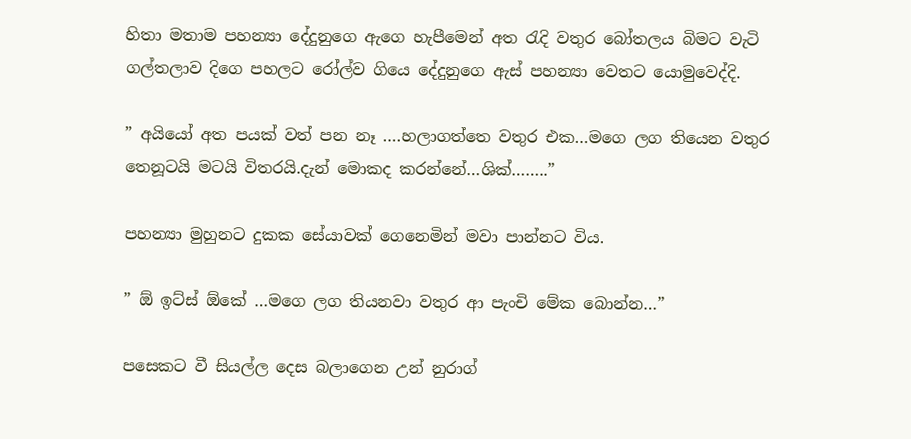හිතා මතාම පහන්‍යා දේදුනුගෙ ඇගෙ හැපීමෙන් අත රැදි වතුර බෝතලය බිමට වැටි ගල්තලාව දිගෙ පහලට රෝල්ව ගියෙ දේදුනුගෙ ඇස් පහන්‍යා වෙතට යොමුවෙද්දි.

” අයියෝ අත පයක් වත් පන නෑ ….හලාගත්තෙ වතුර එක…මගෙ ලග තියෙන වතුර තෙනූටයි මටයි විතරයි.දැන් මොකද කරන්නේ…ශික්……..”

පහන්‍යා මුහුනට දුකක සේයාවක් ගෙනෙමින් මවා පාන්නට විය.

” ඕ ඉට්ස් ඕකේ …මගෙ ලග තියනවා වතුර ආ පැංචි මේක බොන්න…”

පසෙකට වී සියල්ල දෙස බලාගෙන උන් නුරාග්‍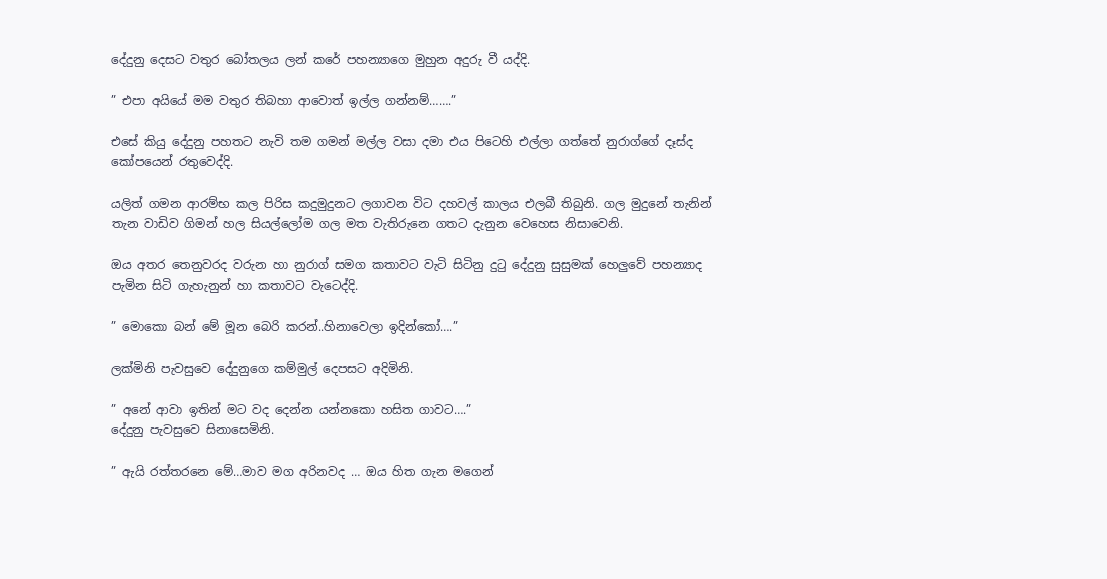දේදුනු දෙසට වතුර බෝතලය ලන් කරේ පහන්‍යාගෙ මුහුන අදුරු වී යද්දි.

” එපා අයියේ මම වතුර තිබහා ආවොත් ඉල්ල ගන්නම්…….”

එසේ කියු දේදුනු පහතට නැවි තම ගමන් මල්ල වසා දමා එය පිටෙහි එල්ලා ගත්තේ නුරාග්ගේ දෑස්ද කෝපයෙන් රතුවෙද්දි.

යලිත් ගමන ආරම්භ කල පිරිස කදුමුදුනට ලගාවන විට දහවල් කාලය එලබී තිබුනි. ගල මුදුනේ තැනින් තැන වාඩිව ගිමන් හල සියල්ලෝම ගල මත වැතිරුනෙ ගතට දැනුන වෙහෙස නිසාවෙනි.

ඔය අතර තෙනුවරද වරුන හා නුරාග් සමග කතාවට වැටි සිටිනු දුටු දේදුනු සුසුමක් හෙලුවේ පහන්‍යාද පැමින සිටි ගැහැනුන් හා කතාවට වැටෙද්දි.

” මොකො බන් මේ මූන බෙරි කරන්..හිනාවෙලා ඉදින්කෝ….”

ලක්මිනි පැවසුවෙ දේදුනුගෙ කම්මුල් දෙපසට අදිමිනි.

” අනේ ආවා ඉතින් මට වද දෙන්න යන්නකො හසිත ගාවට….”
දේදුනු පැවසුවෙ සිනාසෙමිනි.

” ඇයි රත්තරනෙ මේ…මාව මග අරිනවද … ඔය හිත ගැන මගෙන්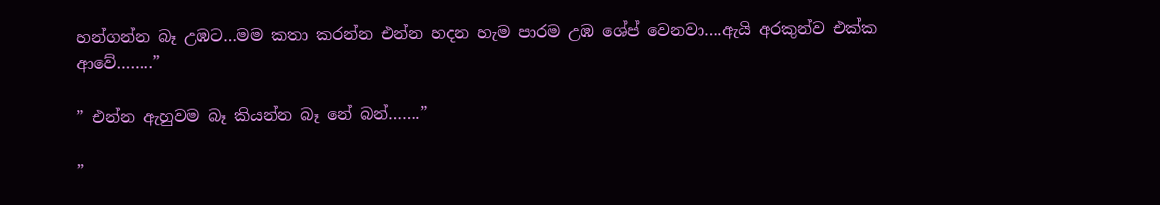හන්ගන්න බෑ උඹට…මම කතා කරන්න එන්න හදන හැම පාරම උඹ ශේප් වෙනවා….ඇයි අරකුන්ව එක්ක ආවේ……..”

” එන්න ඇහුවම බෑ කියන්න බෑ නේ බන්…….”

”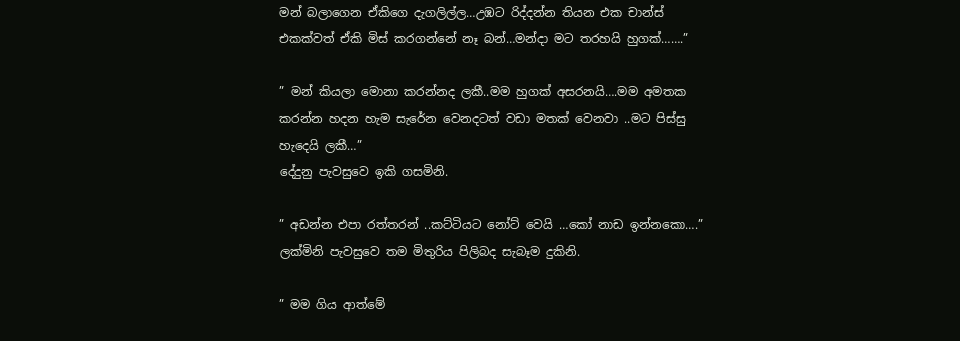මන් බලාගෙන ඒකිගෙ දැගලිල්ල…උඹට රිද්දන්න තියන එක චාන්ස් එකක්වත් ඒකි මිස් කරගන්නේ නෑ බන්…මන්දා මට තරහයි හුගක්…….”

” මන් කියලා මොනා කරන්නද ලකී..මම හුගක් අසරනයි….මම අමතක කරන්න හදන හැම සැරේන වෙනදටත් වඩා මතක් වෙනවා ..මට පිස්සු හැදෙයි ලකී…”
දේදුනු පැවසුවෙ ඉකි ගසමිනි.

” අඩන්න එපා රත්තරන් ..කට්ටියට නෝට් වෙයි …කෝ නාඩ ඉන්නකො….”
ලක්මිනි පැවසුවෙ තම මිතුරිය පිලිබද සැබෑම දුකිනි.

” මම ගිය ආත්මේ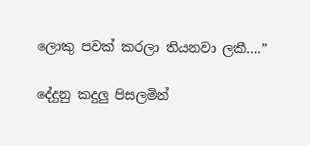ලොකු පවක් කරලා තියනවා ලකී….”

දේදුනු කදුලු පිසලමින්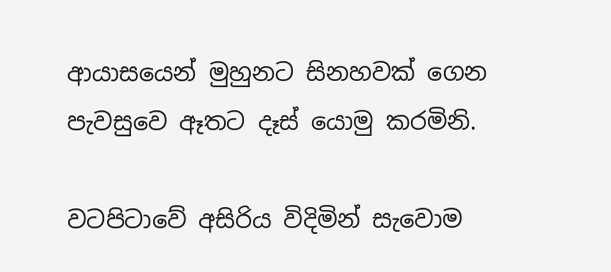ආයාසයෙන් මුහුනට සිනහවක් ගෙන පැවසුවෙ ඈතට දෑස් යොමු කරමිනි.

වටපිටාවේ අසිරිය විදිමින් සැවොම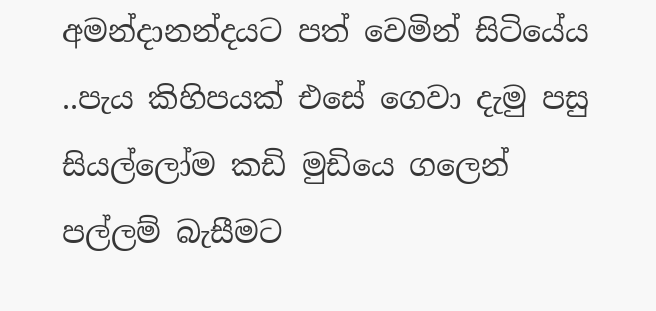අමන්දානන්දයට පත් වෙමින් සිටියේය ..පැය කිහිපයක් එසේ ගෙවා දැමු පසු සියල්ලෝම කඩි මුඩියෙ ගලෙන් පල්ලම් බැසීමට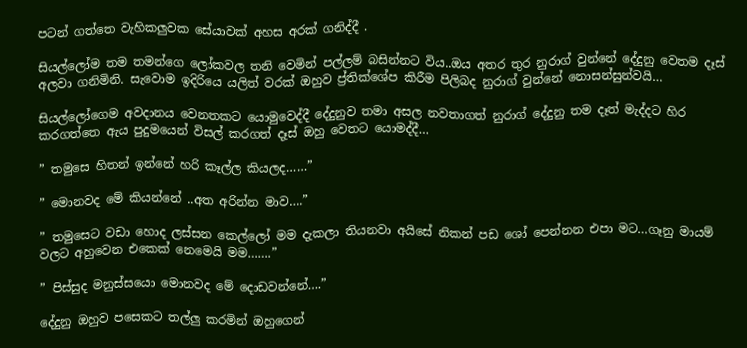පටන් ගත්තෙ වැහිකලුවක සේයාවක් අහස අරක් ගනිද්දී .

සියල්ලෝම තම තමන්ගෙ ලෝකවල තනි වෙමින් පල්ලම් බසින්නට විය..ඔය අතර තුර නුරාග් වුන්නේ දේදුනු වෙතම දෑස් අලවා ගනිමිනි. සැවොම ඉදිරියෙ යලිත් වරක් ඔහුව ප්‍ර්තික්ශේප කිරීම පිලිබද නුරාග් වුන්නේ නොසන්සුන්වයි…

සියල්ලෝගෙම අවදානය වෙනතකට යොමුවෙද්දී දේදුනුව තමා අසල නවතාගත් නුරාග් දේදුනු තම දෑත් මැද්දට හිර කරගත්තෙ ඇය පුදුමයෙන් විසල් කරගත් දෑස් ඔහු වෙතට යොමද්දී…

” තමුසෙ හිතන් ඉන්නේ හරි කෑල්ල කියලද……”

” මොනවද මේ කියන්නේ ..අත අරින්න මාව….”

” තමුසෙට වඩා හොද ලස්සන කෙල්ලෝ මම දැකලා තියනවා අයිසේ නිකන් පඩ ශෝ පෙන්නන එපා මට…ගෑනු මායම් වලට අහුවෙන එකෙක් නෙමෙයි මම…….”

” පිස්සුද මනුස්සයො මොනවද මේ දොඩවන්නේ….”

දේදුනු ඔහුව පසෙකට තල්ලු කරමින් ඔහුගෙන්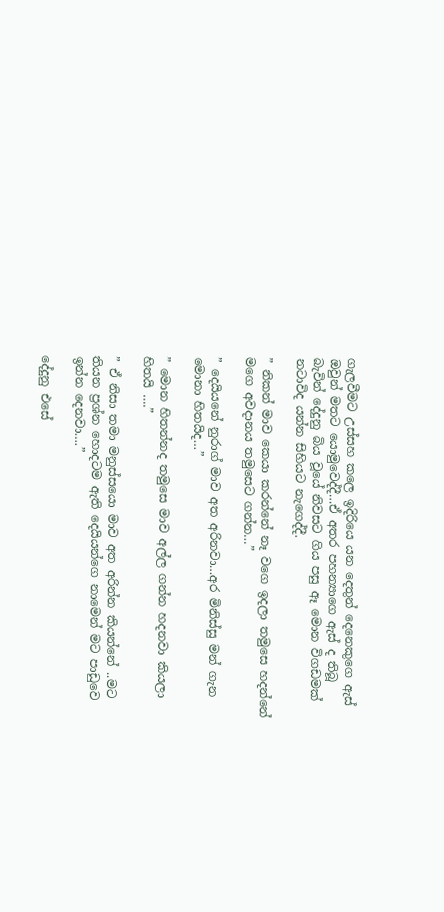ගැලවීමට උස්සහ කලෙ ඉදිරියෙ යන දෙතුන් දෙනෙකුගෙ ඇස් ඔවුන් මතට යොමුවෙද්දී…ඒ අතර පහන්‍යාගෙ ඇස් ද තිබූ බැවින් දේදුනු බිය වූයේ නිවසට ගිය පසු ඈ මොන විගඩමක් නටාවිද යන්න සිහියට නැගෙද්දී.

” නිකන් මාව කෙයා කරන්නේ නෑ වගෙ ඉදලා තමුසෙ හදන්නේ මගෙ අවදානය තමුසෙට ගන්න…”

” දෙයියනේ නුරාග් මාව අත අරිනවා…අර මිනිස්සු මන් ගැන මොනා හිතයිද…”

” මොන හිතන්නද තමුසෙ මාව අල්ල ගන්න හදනවා කියලා හිතයි ….”

” ඒ නිසා තමා මනුස්සයො මාව අත අරින්න කියන්නේ ..මට තියන ප්‍රශ්න හොදටම ඇති දෙයියන්ගෙ නාමෙන් මට පාඩුවෙ ඉන්න දෙනවා….”

දේදුනු එසේ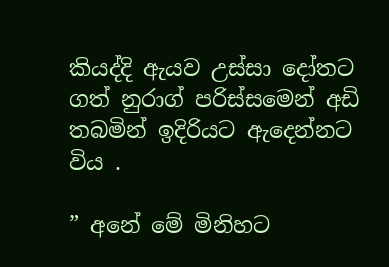කියද්දි ඇයව උස්සා දෝතට ගත් නුරාග් පරිස්සමෙන් අඩි තබමින් ඉදිරියට ඇදෙන්නට විය .

” අනේ මේ මිනිහට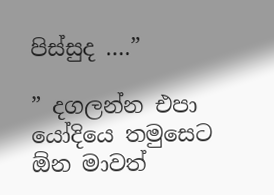පිස්සුද ….”

” දගලන්න එපා යෝදියෙ තමුසෙට ඕන මාවත්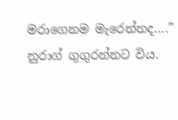මරාගෙනම මැරෙන්නද….”
නුරාග් ගුගුරන්නට විය.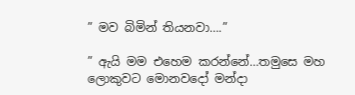” මව බිමින් තියනවා….”

” ඇයි මම එහෙම කරන්නේ…තමුසෙ මහ ලොකුවට මොනවදෝ මන්දා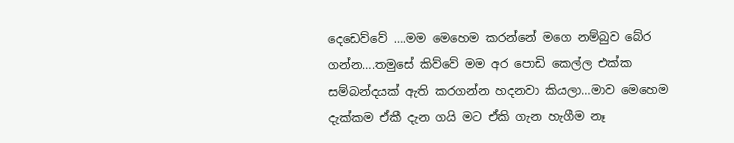දෙඩෙව්වේ ….මම මෙහෙම කරන්නේ මගෙ නම්බුව බේර ගන්න….තමුසේ කිව්වේ මම අර පොඩි කෙල්ල එක්ක සම්බන්දයක් ඇති කරගන්න හදනවා කියලා…මාව මෙහෙම දැක්කම ඒකී දැන ගයි මට ඒකි ගැන හැගීම නෑ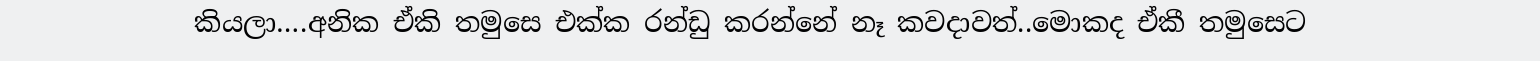කියලා….අනික ඒකි තමුසෙ එක්ක රන්ඩු කරන්නේ නෑ කවදාවත්..මොකද ඒකී තමුසෙට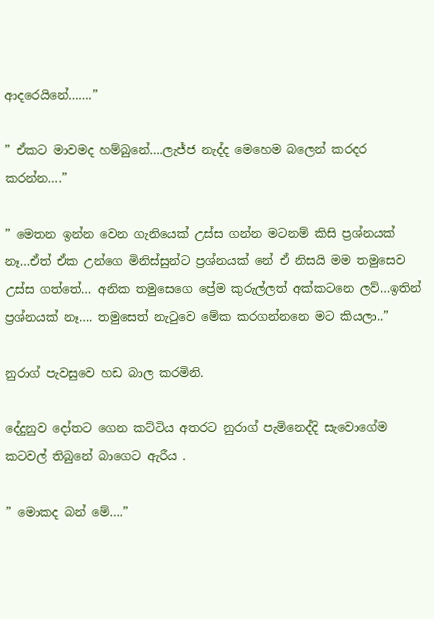ආදරෙයිනේ…….”

” ඒකට මාවමද හම්බුනේ….ලැජ්ජ නැද්ද මෙහෙම බලෙන් කරදර කරන්න….”

” මෙතන ඉන්න වෙන ගැනියෙක් උස්ස ගන්න මටනම් කිසි ප්‍රශ්නයක් නෑ…ඒත් ඒක උන්ගෙ මිනිස්සුන්ට ප්‍රශ්නයක් නේ ඒ නිසයි මම තමුසෙව උස්ස ගත්තේ… අනික තමුසෙගෙ ප්‍රේම කුරුල්ලත් අක්කටනෙ ලව්…ඉතින් ප්‍රශ්නයක් නෑ…. තමුසෙත් නැටුවෙ මේක කරගන්නනෙ මට කියලා..”

නුරාග් පැවසුවෙ හඩ බාල කරමිනි.

දේදුනුව දෝතට ගෙන කට්ටිය අතරට නුරාග් පැමිනෙද්දි සැවොගේම කටවල් තිබුනේ බාගෙට ඇරීය .

” මොකද බන් මේ….”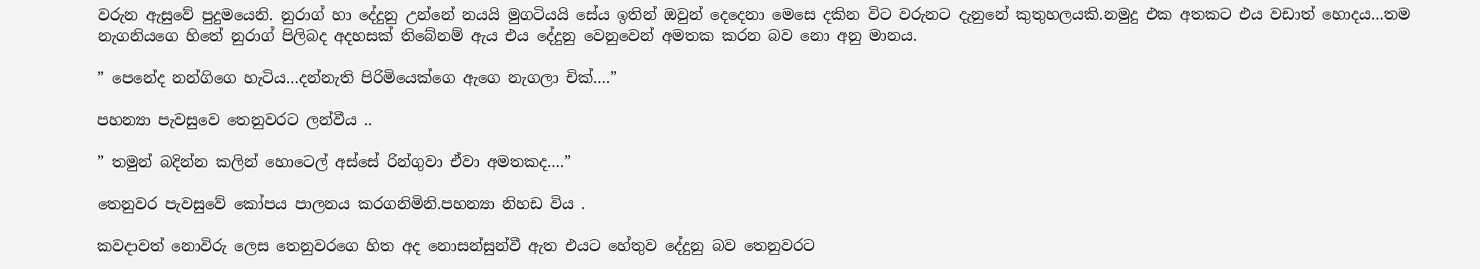වරුන ඇසුවේ පුදුමයෙනි. නුරාග් හා දේදුනු උන්නේ නයයි මුගටියයි සේය ඉතින් ඔවුන් දෙදෙනා මෙසෙ දකින විට වරුනට දැනුනේ කුතුහලයකි.නමුදු එක අතකට එය වඩාත් හොදය…තම නැගනියගෙ හිතේ නුරාග් පිලිබද අදහසක් තිබේනම් ඇය එය දේදුනු වෙනුවෙන් අමතක කරන බව නො අනු මානය.

” පෙනේද නන්ගිගෙ හැටිය…දන්නැති පිරිමියෙක්ගෙ ඇගෙ නැගලා චික්….”

පහන්‍යා පැවසුවෙ තෙනුවරට ලන්වීය ..

” තමුන් බදින්න කලින් හොටෙල් අස්සේ රින්ගුවා ඒවා අමතකද….”

තෙනුවර පැවසුවේ කෝපය පාලනය කරගනිමිනි.පහන්‍යා නිහඩ විය .

කවදාවත් නොවිරු ලෙස තෙනුවරගෙ හිත අද නොසන්සුන්වී ඇත එයට හේතුව දේදුනු බව තෙනුවරට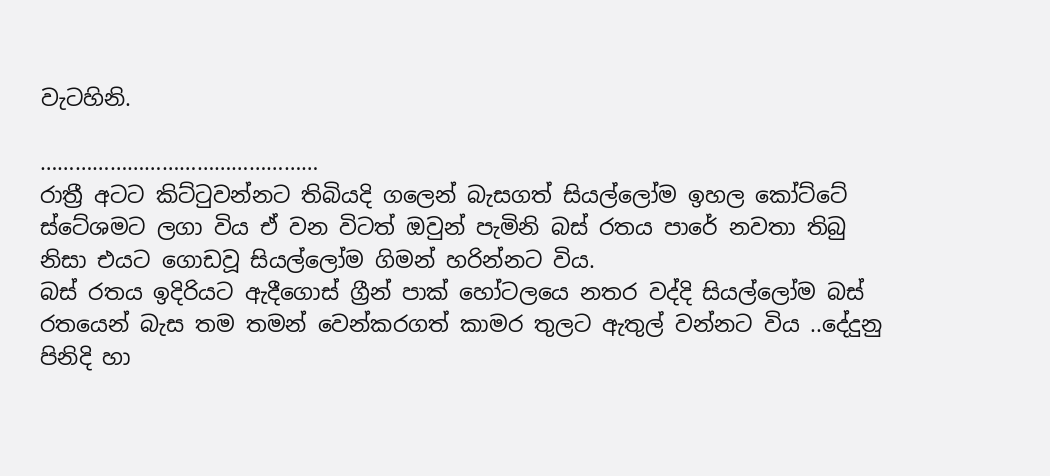වැටහිනි.

…………………………………………
රාත්‍රී අටට කිට්ටුවන්නට තිබියදි ගලෙන් බැසගත් සියල්ලෝම ඉහල කෝට්ටේ ස්ටේශමට ලගා විය ඒ වන විටත් ඔවුන් පැමිනි බස් රතය පාරේ නවතා තිබු නිසා එයට ගොඩවූ සියල්ලෝම ගිමන් හරින්නට විය.
බස් රතය ඉදිරියට ඇදීගොස් ග්‍රීන් පාක් හෝටලයෙ නතර වද්දි සියල්ලෝම බස් රතයෙන් බැස තම තමන් වෙන්කරගත් කාමර තුලට ඇතුල් වන්නට විය ..දේදුනු පිනිදි හා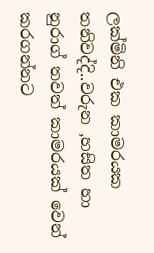ලක්මිනි එක කාමරයක තනිවද්දි..වරුන ,හසිත හා නුරාග් තවත් කාමරයක් වෙන් කරගන්නට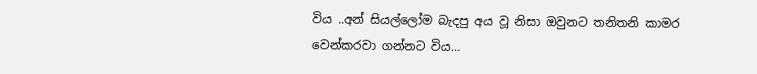විය ..අන් සියල්ලෝම බැදපු අය වූ නිසා ඔවුනට තනිතනි කාමර වෙන්කරවා ගන්නට විය…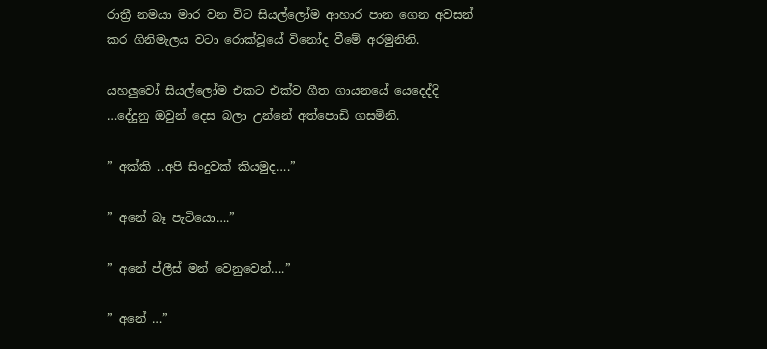රාත්‍රී නමයා මාර වන විට සියල්ලෝම ආහාර පාන ගෙන අවසන් කර ගිනිමැලය වටා රොක්වූයේ විනෝද වීමේ අරමුනිනි.

යහලුවෝ සියල්ලෝම එකට එක්ව ගීත ගායනයේ යෙදෙද්දි …දේදුනු ඔවුන් දෙස බලා උන්නේ අත්පොඩි ගසමිනි.

” අක්කි ..අපි සිංදුවක් කියමුද….”

” අනේ බෑ පැටියො….”

” අනේ ප්ලීස් මන් වෙනුවෙන්….”

” අනේ …”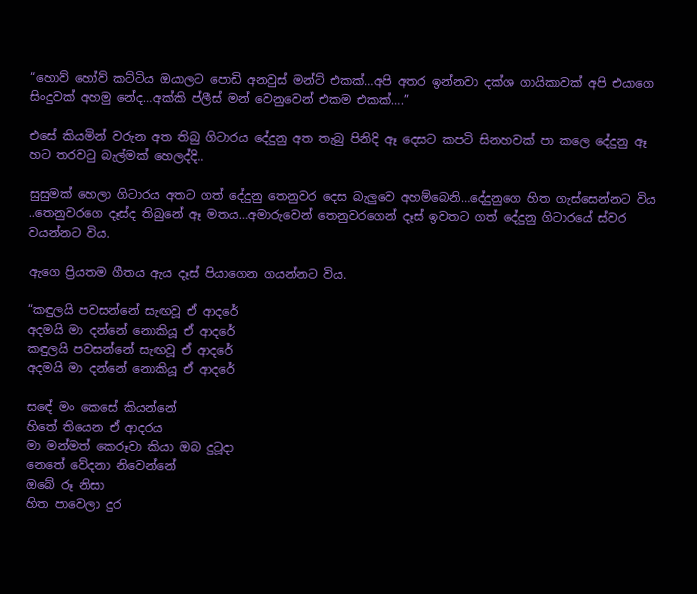“හොව් හෝව් කට්ටිය ඔයාලට පොඩි අනවුස් මන්ට් එකක්…අපි අතර ඉන්නවා දක්ශ ගායිකාවක් අපි එයාගෙ සිංදුවක් අහමු නේද…අක්කි ප්ලීස් මන් වෙනුවෙන් එකම එකක්….”

එසේ කියමින් වරුන අත තිබු ගිටාරය දේදුනු අත තැබු පිනිදි ඈ දෙසට කපටි සිනහවක් පා කලෙ දේදුනු ඈ හට තරවටු බැල්මක් හෙලද්දි..

සුසුමක් හෙලා ගිටාරය අතට ගත් දේදුනු තෙනුවර දෙස බැලුවෙ අහම්බෙනි…දේදුනුගෙ හිත ගැස්සෙන්නට විය ..තෙනුවරගෙ දෑස්ද තිබුනේ ඈ මතය…අමාරුවෙන් තෙනුවරගෙන් දෑස් ඉවතට ගත් දේදුනු ගිටාරයේ ස්වර වයන්නට විය.

ඇගෙ ප්‍රියතම ගීතය ඇය දෑස් පියාගෙන ගයන්නට විය.

“කඳුලයි පවසන්නේ සැඟවූ ඒ ආදරේ
අදමයි මා දන්නේ නොකියූ ඒ ආදරේ
කඳුලයි පවසන්නේ සැඟවූ ඒ ආදරේ
අදමයි මා දන්නේ නොකියූ ඒ ආදරේ

සඳේ මං කෙසේ කියන්නේ
හිතේ තියෙන ඒ ආදරය
මා මන්මත් කෙරූවා කියා ඔබ දුටූදා
නෙතේ වේදනා නිවෙන්නේ
ඔබේ රූ නිසා
හිත පාවෙලා දුර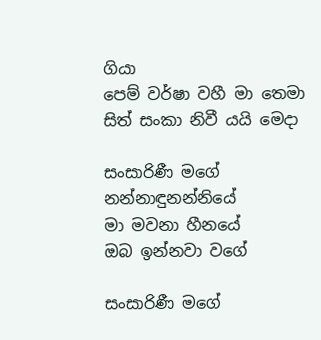ගියා
පෙම් වර්ෂා වහී මා තෙමා
සිත් සංකා නිවී යයි මෙදා

සංසාරිණී මගේ
නන්නාඳුනන්නියේ
මා මවනා හීනයේ
ඔබ ඉන්නවා වගේ

සංසාරිණී මගේ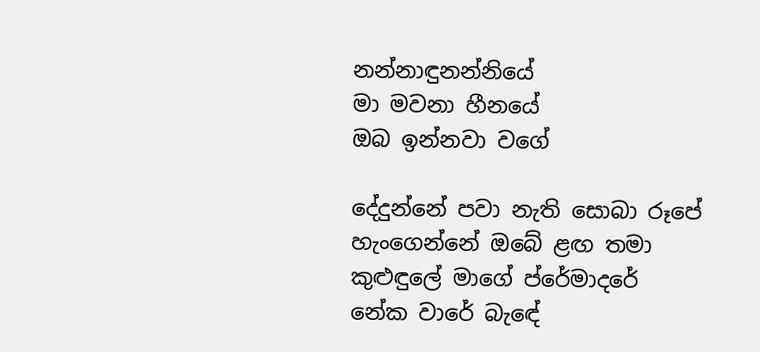නන්නාඳුනන්නියේ
මා මවනා හීනයේ
ඔබ ඉන්නවා වගේ

දේදුන්නේ පවා නැති සොබා රූපේ
හැංගෙන්නේ ඔබේ ළඟ තමා
කුළුඳුලේ මාගේ ප්රේමාදරේ
නේක වාරේ බැඳේ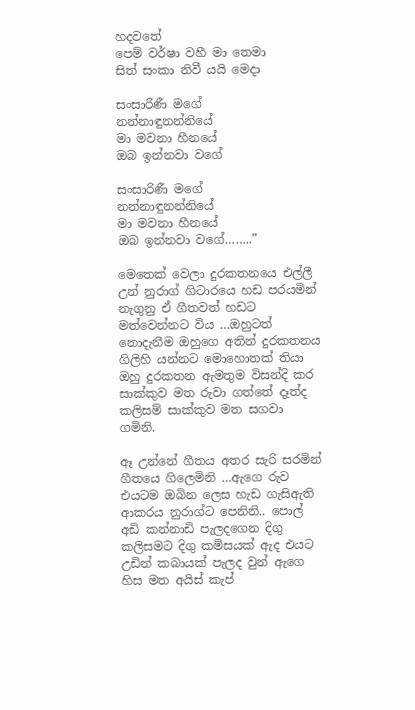හදවතේ
පෙම් වර්ෂා වහී මා තෙමා
සිත් සංකා නිවී යයි මෙදා

සංසාරිණී මගේ
නන්නාඳුනන්නියේ
මා මවනා හීනයේ
ඔබ ඉන්නවා වගේ

සංසාරිණී මගේ
නන්නාඳුනන්නියේ
මා මවනා හීනයේ
ඔබ ඉන්නවා වගේ……..”

මෙතෙක් වෙලා දුරකතනයෙ එල්ලී උන් නුරාග් ගිටාරයෙ හඩ පරයමින් නැගුනු ඒ ගීතවත් හඩට මත්වෙන්නට විය …ඔහුටත් නොදැනීම ඔහුගෙ අතින් දුරකතනය ගිලිහි යන්නට මොහොතක් තියා ඔහු දුරකතන ඇමතුම විසන්දි කර සාක්කුව මත රුවා ගත්තේ දෑත්ද කලිසම් සාක්කුව මත සගවා ගමිනි.

ඈ උන්නේ ගීතය අතර සැරි සරමින් ගීතයෙ ගිලෙමිනි …ඇගෙ රුව එයටම ඔබින ලෙස හැඩ ගැසිඇති ආකරය නුරාග්ට පෙනිනි.. පොල් අඩි කන්නාඩි පැලදගෙන දිගු කලිසමට දිගු කමිසයක් ඇද එයට උඩින් කබායක් පැලද වුන් ඇගෙ හිස මත අයිස් කැප්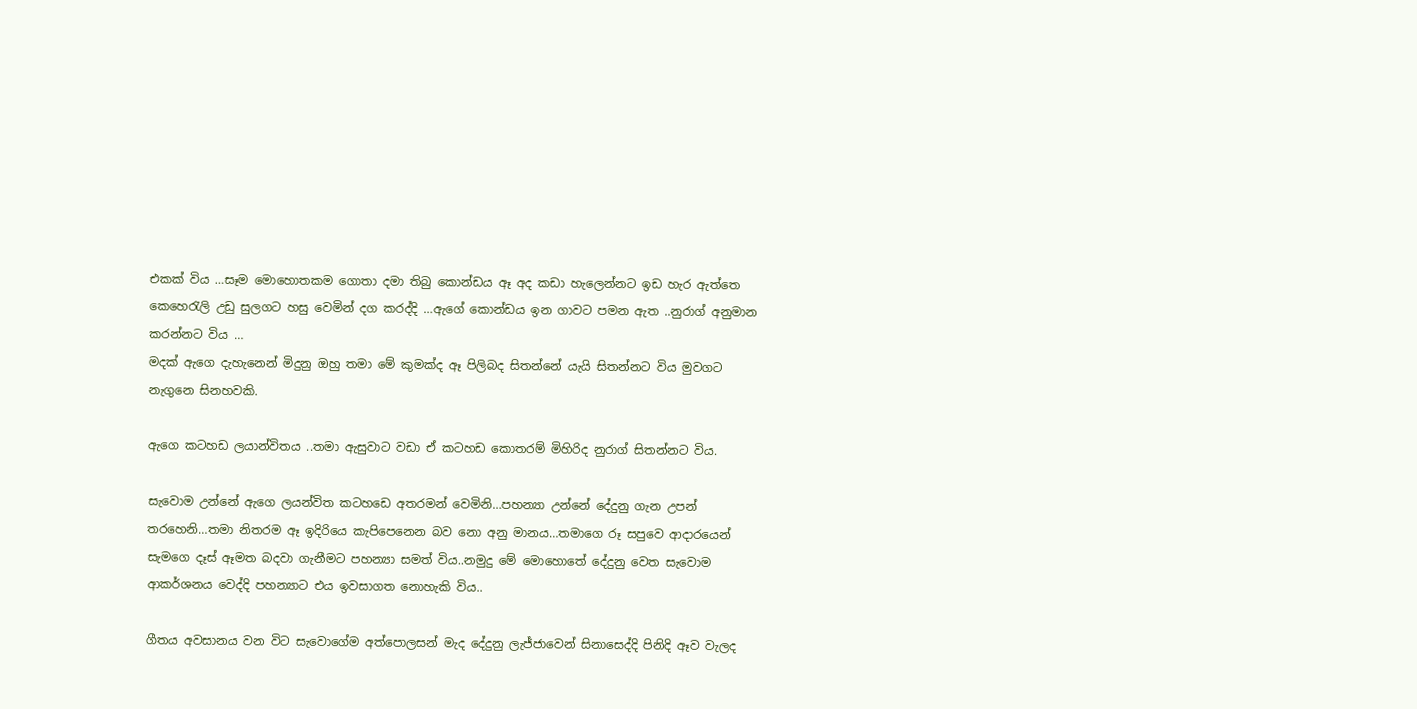එකක් විය …සෑම මොහොතකම ගොතා දමා තිබු කොන්ඩය ඈ අද කඩා හැලෙන්නට ඉඩ හැර ඇත්තෙ කෙහෙරැලි උඩු සුලගට හසු වෙමින් දග කරද්දි …ඇගේ කොන්ඩය ඉන ගාවට පමන ඇත ..නුරාග් අනුමාන කරන්නට විය …
මදක් ඇගෙ දැහැනෙන් මිදුනු ඔහු තමා මේ කුමක්ද ඈ පිලිබද සිතන්නේ යැයි සිතන්නට විය මුවගට නැගුනෙ සිනහවකි.

ඇගෙ කටහඩ ලයාන්විතය ..තමා ඇසුවාට වඩා ඒ කටහඩ කොතරම් මිහිරිද නුරාග් සිතන්නට විය.

සැවොම උන්නේ ඇගෙ ලයන්විත කටහඩෙ අතරමන් වෙමිනි…පහන්‍යා උන්නේ දේදුනු ගැන උපන් තරහෙනි…තමා නිතරම ඈ ඉදිරියෙ කැපිපෙනෙන බව නො අනු මානය…තමාගෙ රූ සපුවෙ ආදාරයෙන් සැමගෙ දෑස් ඈමත බදවා ගැනීමට පහන්‍යා සමත් විය..නමුදු මේ මොහොතේ දේදුනු වෙත සැවොම ආකර්ශනය වෙද්දි පහන්‍යාට එය ඉවසාගත නොහැකි විය..

ගීතය අවසානය වන විට සැවොගේම අත්පොලසන් මැද දේදුනු ලැජ්ජාවෙන් සිනාසෙද්දි පිනිදි ඈව වැලද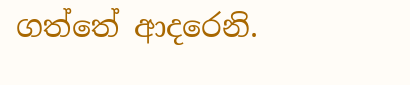ගත්තේ ආදරෙනි.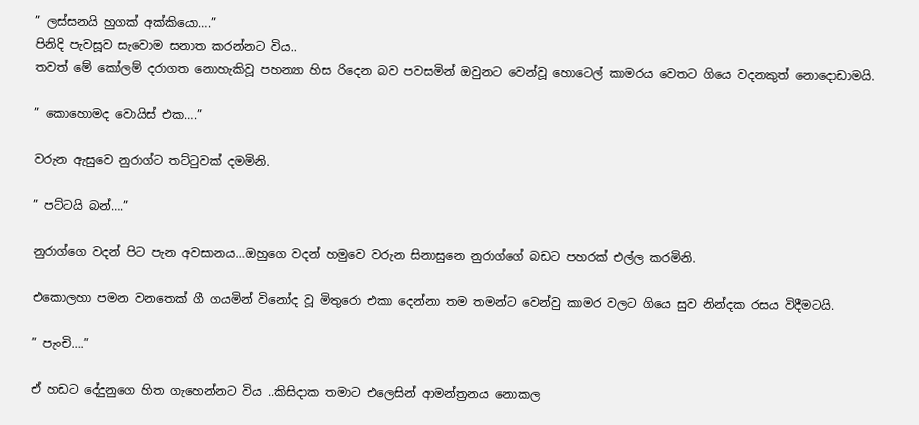” ලස්සනයි හුගක් අක්කියො….”
පිනිදි පැවසූව සැවොම සනාත කරන්නට විය..
තවත් මේ කෝලම් දරාගත නොහැකිවූ පහන්‍යා හිස රිදෙන බව පවසමින් ඔවුනට වෙන්වූ හොටෙල් කාමරය වෙතට ගියෙ වදනකුත් නොදොඩාමයි.

” කොහොමද වොයිස් එක….”

වරුන ඇසුවෙ නුරාග්ට තට්ටුවක් දමමිනි.

” පට්ටයි බන්….”

නුරාග්ගෙ වදන් පිට පැන අවසානය…ඔහුගෙ වදන් හමුවෙ වරුන සිනාසුනෙ නුරාග්ගේ බඩට පහරක් එල්ල කරමිනි.

එකොලහා පමන වනතෙක් ගී ගයමින් විනෝද වූ මිතුරො එකා දෙන්නා තම තමන්ට වෙන්වු කාමර වලට ගියෙ සුව නින්දක රසය විදීමටයි.

” පැංචි….”

ඒ හඩට දේදුනුගෙ හිත ගැහෙන්නට විය ..කිසිදාක තමාට එලෙසින් ආමන්ත්‍රනය නොකල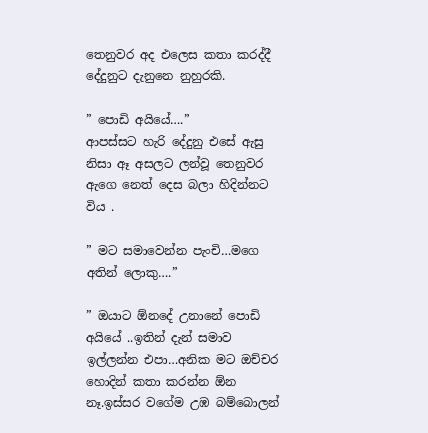තෙනුවර අද එලෙස කතා කරද්දී දේදුනුට දැනුනෙ නුහුරකි.

” පොඩි අයියේ….”
ආපස්සට හැරි දේදුනු එසේ ඇසු නිසා ඈ අසලට ලන්වූ තෙනුවර ඇගෙ නෙත් දෙස බලා හිදින්නට විය .

” මට සමාවෙන්න පැංචි…මගෙ අතින් ලොකු….”

” ඔයාට ඕනදේ උනානේ පොඩි අයියේ ..ඉතින් දැන් සමාව ඉල්ලන්න එපා…අනික මට ඔච්චර හොදින් කතා කරන්න ඕන නෑ.ඉස්සර වගේම උඹ බම්බොලන්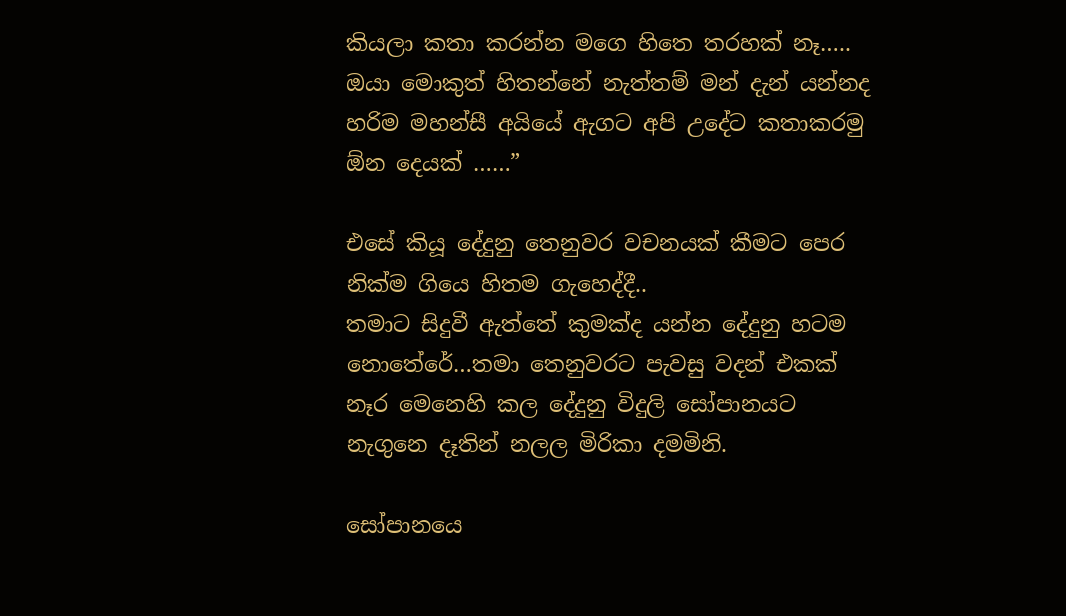කියලා කතා කරන්න මගෙ හිතෙ තරහක් නෑ….. ඔයා මොකුත් හිතන්නේ නැත්තම් මන් දැන් යන්නද හරිම මහන්සී අයියේ ඇගට අපි උදේට කතාකරමු ඕන දෙයක් ……”

එසේ කියූ දේදුනු තෙනුවර වචනයක් කීමට පෙර නික්ම ගියෙ හිතම ගැහෙද්දී..
තමාට සිදුවී ඇත්තේ කුමක්ද යන්න දේදුනු හටම නොතේරේ…තමා තෙනුවරට පැවසු වදන් එකක් නෑර මෙනෙහි කල දේදුනු විදුලි සෝපානයට නැගුනෙ දෑතින් නලල මිරිකා දමමිනි.

සෝපානයෙ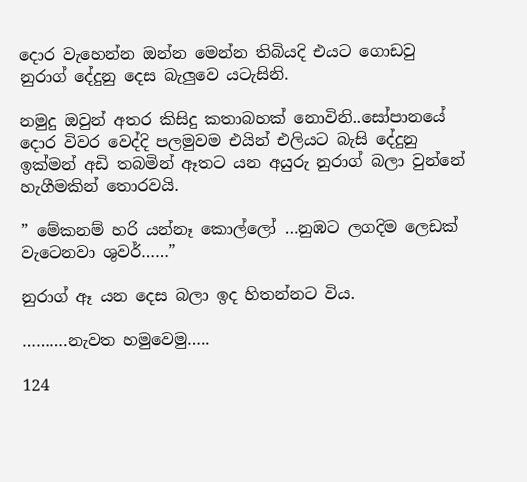දොර වැහෙන්න ඔන්න මෙන්න තිබියදි එයට ගොඩවු නුරාග් දේදුනු දෙස බැලුවෙ යටැසිනි.

නමුදු ඔවුන් අතර කිසිදු කතාබහක් නොවිනි..සෝපානයේ දොර විවර වෙද්දි පලමුවම එයින් එලියට බැසි දේදුනු ඉක්මන් අඩි තබමින් ඈතට යන අයුරු නුරාග් බලා වුන්නේ හැගීමකින් තොරවයි.

” මේකනම් හරි යන්නෑ කොල්ලෝ …නුඹට ලගදිම ලෙඩක් වැටෙනවා ශුවර්……”

නුරාග් ඈ යන දෙස බලා ඉද හිතන්නට විය.

……….නැවත හමුවෙමු…..

124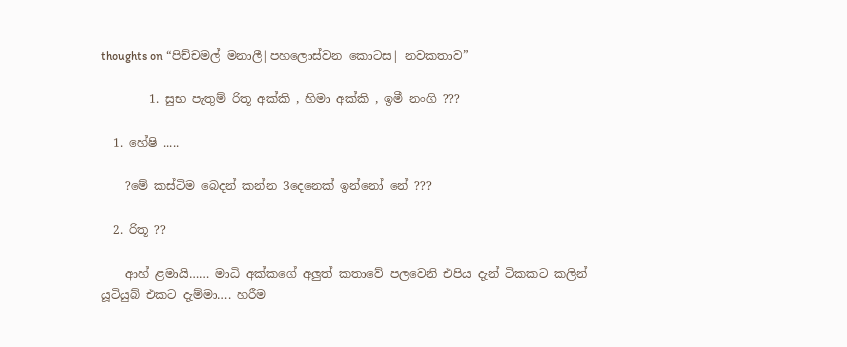thoughts on “පිච්චමල් මනාලී|පහලොස්වන කොටස| නවකතාව”

        1. සුභ පැතුම් රිතූ අක්කි , හිමා අක්කි , ඉමී නංගි ???

  1. හේෂි .....

    ?මේ කස්ටිම බෙදන් කන්න 3දෙනෙක් ඉන්නෝ නේ ???

  2. රිතූ ??

    ආහ් ළමායි…… මාධි අක්කගේ අලුත් කතාවේ පලවෙනි එපිය දැන් ටිකකට කලින් යූටියුබ් එකට දැම්මා…. හරීම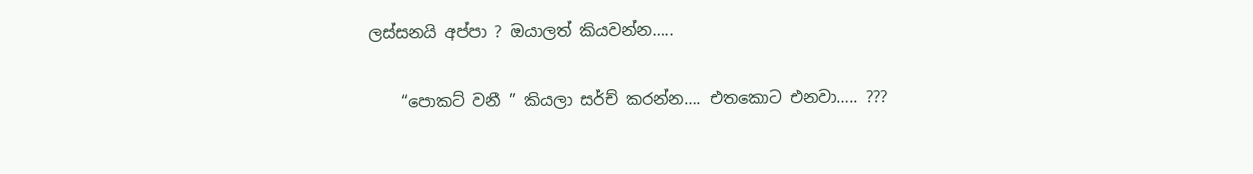ලස්සනයි අප්පා ? ඔයාලත් කියවන්න…..

    “පොකට් වනී ” කියලා සර්ච් කරන්න…. එතකොට එනවා….. ???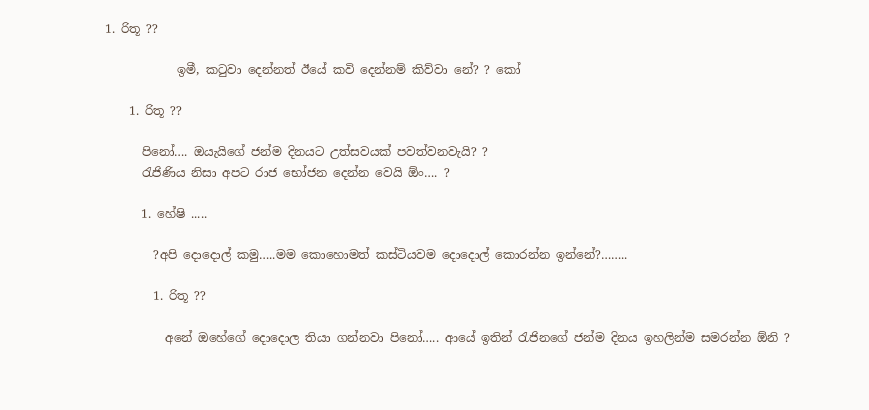1. රිතූ ??

            ඉමී, කටුවා දෙන්නත් ඊයේ කවි දෙන්නම් කිව්වා නේ? ? කෝ

    1. රිතූ ??

      පිනෝ…. ඔයැයිගේ ජන්ම දිනයට උත්සවයක් පවත්වනවැයි? ?
      රැජිණිය නිසා අපට රාජ භෝජන දෙන්න වෙයි ඕං…. ?

      1. හේෂි .....

        ?අපි දොදොල් කමු…..මම කොහොමත් කස්ටියවම දොදොල් කොරන්න ඉන්නේ?……..

        1. රිතූ ??

          අනේ ඔහේගේ දොදොල තියා ගන්නවා පිනෝ….. ආයේ ඉතින් රැජිනගේ ජන්ම දිනය ඉහලින්ම සමරන්න ඕනි ?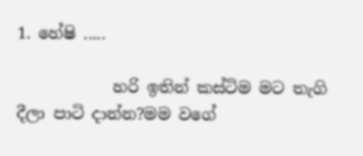1. හේෂි .....

            හරි ඉතින් කස්ටිම මට තැගි දීලා පාටි දාන්න?මම වගේ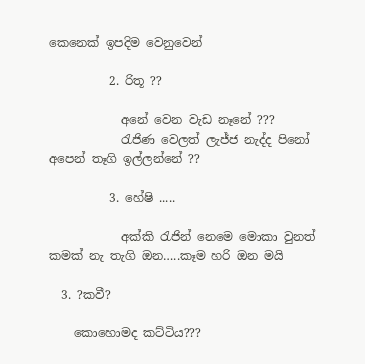කෙනෙක් ඉපදිම වෙනුවෙන්

          2. රිතූ ??

            අනේ වෙන වැඩ නෑනේ ???
            රැජිණ වෙලත් ලැජ්ජ නැද්ද පිනෝ අපෙන් තෑගි ඉල්ලන්නේ ??

          3. හේෂි .....

            අක්කි රැජින් නෙමෙ මොකා වුනත් කමක් නැ තැගි ඔන…..කෑම හරි ඔන මයි

  3. ?කවී?

    කොහොමද කට්ටිය???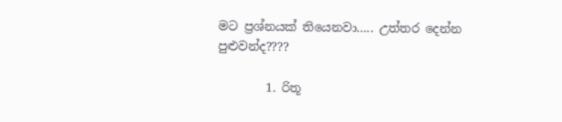මට ප්‍රශ්නයක් තියෙනවා….. උත්තර දෙන්න පුළුවන්ද????

        1. රිතූ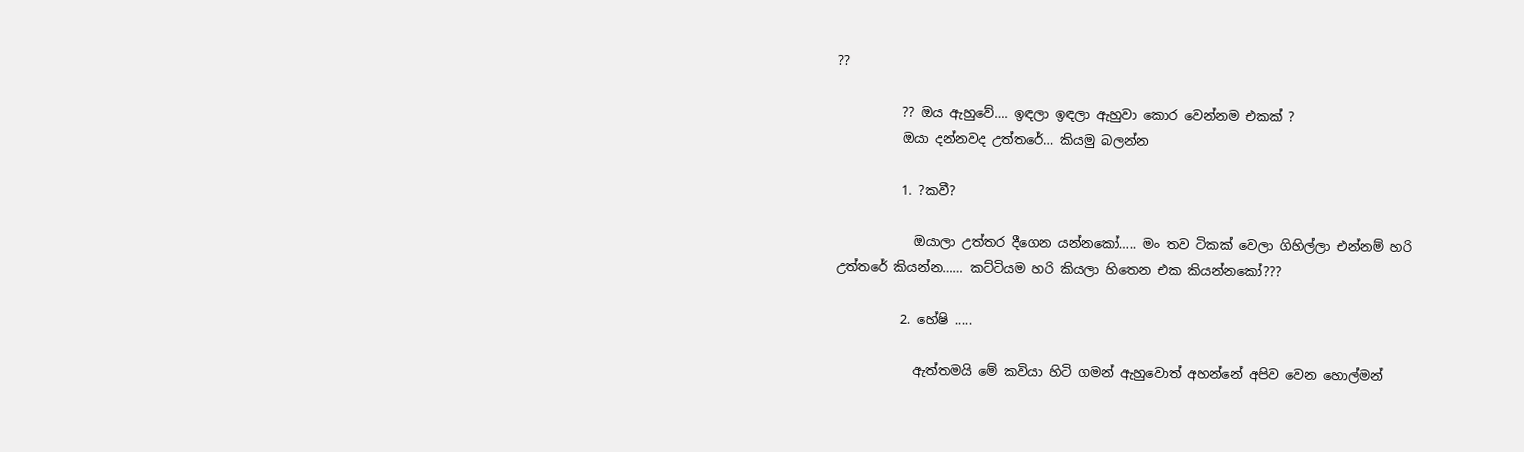??

          ?? ඔය ඇහුවේ…. ඉඳලා ඉඳලා ඇහුවා කොර වෙන්නම එකක් ?
          ඔයා දන්නවද උත්තරේ… කියමු බලන්න

          1. ?කවී?

            ඔයාලා උත්තර දීගෙන යන්නකෝ….. මං තව ටිකක් වෙලා ගිහිල්ලා එන්නම් හරි උත්තරේ කියන්න…… කට්ටියම හරි කියලා හිතෙන එක කියන්නකෝ???

          2. හේෂි .....

            ඇත්තමයි මේ කවියා හිටි ගමන් ඇහුවොත් අහන්නේ අපිව වෙන හොල්මන්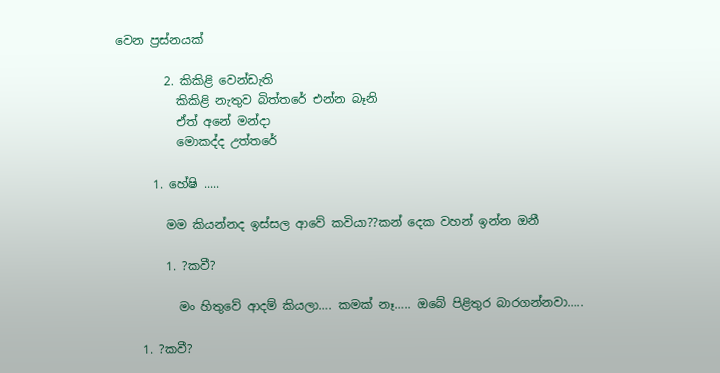වෙන ප්‍රස්නයක්

        2. කිකිළි වෙන්ඩැති
          කිකිළි නැතුව බිත්තරේ එන්න බෑනි
          ඒත් අනේ මන්දා
          මොකද්ද උත්තරේ

      1. හේෂි .....

        මම කියන්නද ඉස්සල ආවේ කවියා??කන් දෙක වහන් ඉන්න ඔනී

        1. ?කවී?

          මං හිතුවේ ආදම් කියලා…. කමක් නෑ….. ඔබේ පිළිතුර බාරගන්නවා…..

    1. ?කවී?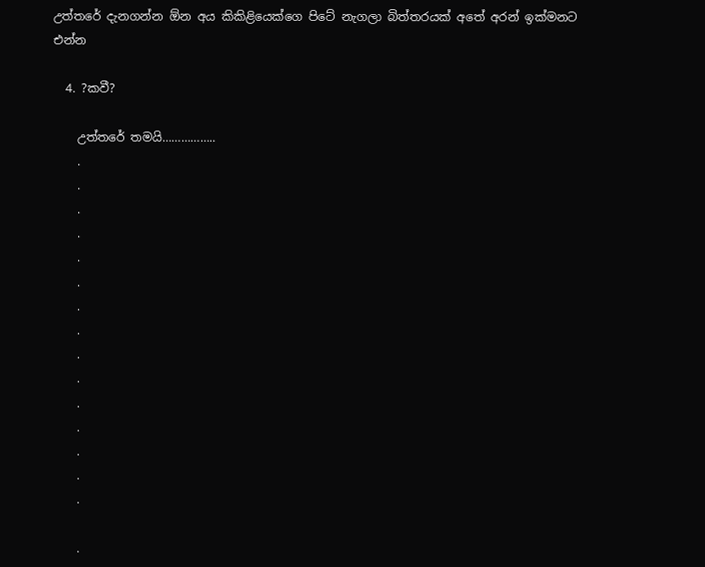උත්තරේ දැනගන්න ඕන අය කිකිළියෙක්ගෙ පිටේ නැගලා බිත්තරයක් අතේ අරන් ඉක්මනට එන්න

  4. ?කවී?

    උත්තරේ තමයි……………..
    .
    .
    .
    .
    .
    .
    .
    .
    .
    .
    .
    .
    .
    .
    .

    .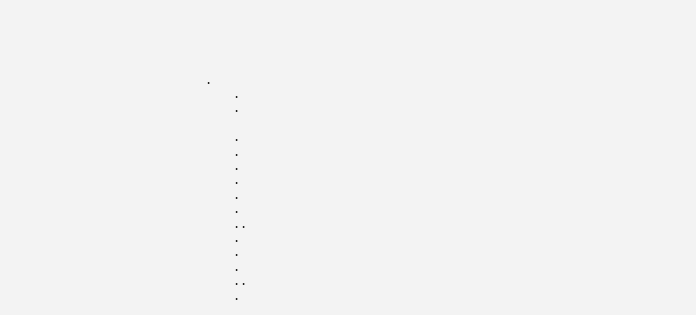.
    .
    .

    .
    .
    .
    .
    .
    .
    ..
    .
    .
    .
    ..
    .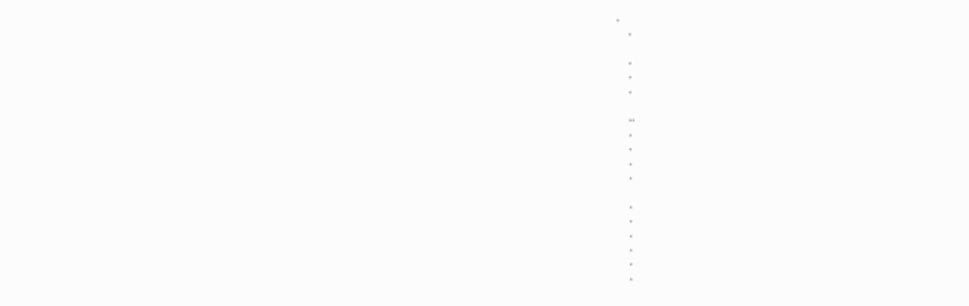.
    .

    .
    .
    .

    ..
    .
    .
    .
    .

    .
    .
    .
    .
    .
    .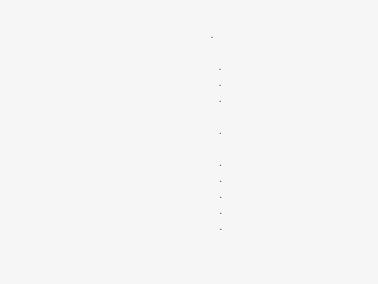.

    .
    .
    .

    .

    .
    .
    .
    .
    .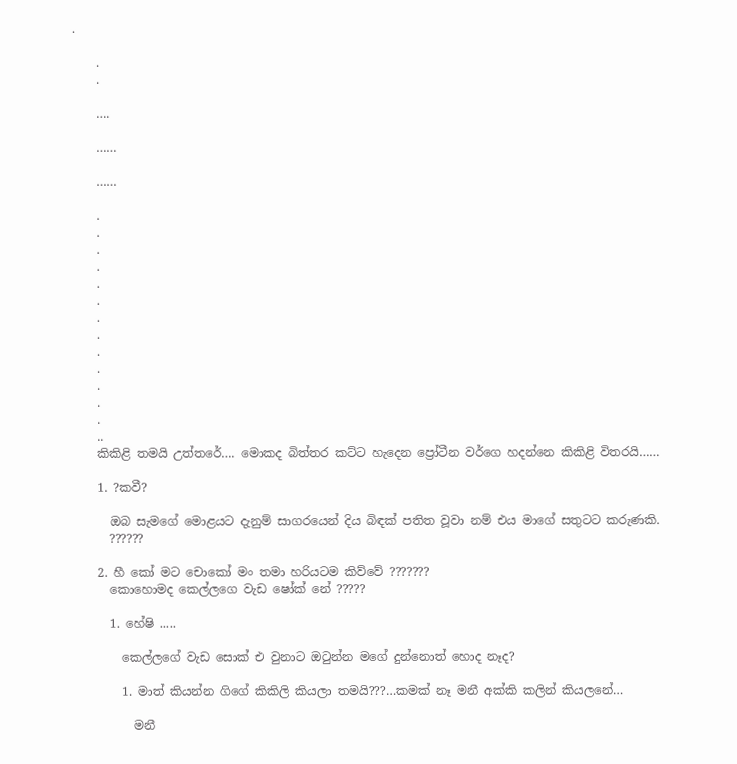.

    .
    .

    ….

    ……

    ……

    .
    .
    .
    .
    .
    .
    .
    .
    .
    .
    .
    .
    .
    ..
    කිකිළි තමයි උත්තරේ…. මොකද බිත්තර කට්ට හැදෙන ප්‍රෝටීන වර්ගෙ හදන්නෙ කිකිළි විතරයි……

    1. ?කවී?

      ඔබ සැමගේ මොළයට දැනුම් සාගරයෙන් දිය බිඳක් පතිත වූවා නම් එය මාගේ සතුටට කරුණකි.
      ??????

    2. හී කෝ මට චොකෝ මං තමා හරියටම කිව්වේ ???????
      කොහොමද කෙල්ලගෙ වැඩ ෂෝක් නේ ?????

      1. හේෂි .....

        කෙල්ලගේ වැඩ සොක් එ වුනාට ඔටුන්න මගේ දුන්නොත් හොද නෑද?

        1. මාත් කියන්න ගිගේ කිකිලි කියලා තමයි???…කමක් නෑ මනී අක්කි කලින් කියලනේ…

          මනී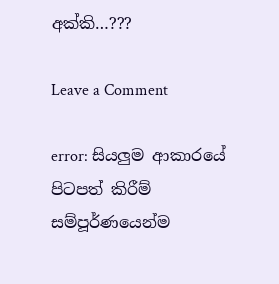අක්කි…???

Leave a Comment

error: සියලුම ආකාරයේ පිටපත් කිරීම් සම්පූර්ණයෙන්ම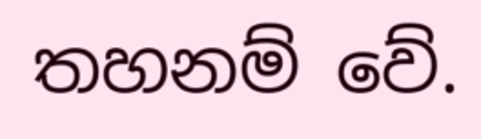තහනම් වේ.